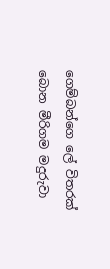ගෙම්බන්ගෙ ලේ විතරක් බොන මීරිගම මදුරුවා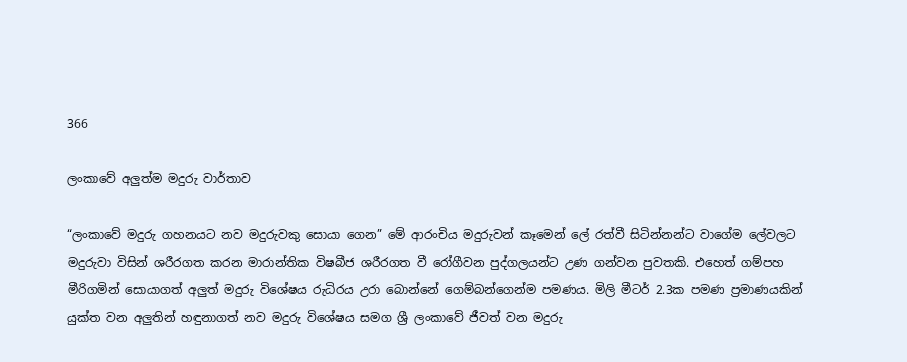366

ලංකාවේ අලුත්ම මදුරු වාර්තාව

“ලංකාවේ මදුරු ගහනයට නව මදුරුවකු සොයා ගෙන” මේ ආරංචිය මදුරුවන් කෑමෙන් ලේ රත්වී සිටින්නන්ට වාගේම ලේවලට මදුරුවා විසින් ශරීරගත කරන මාරාන්තික විෂබීජ ශරීරගත වී රෝගීවන පුද්ගලයන්ට උණ ගන්වන පුවතකි. එහෙත් ගම්පහ මීරිගමින් සොයාගත් අලුත් මදුරු විශේෂය රුධිරය උරා බොන්නේ ගෙම්බන්ගෙන්ම පමණය. මිලි මීටර් 2.3ක පමණ ප්‍රමාණයකින් යුක්ත වන අලුතින් හඳුනාගත් නව මදුරු විශේෂය සමග ශ්‍රී ලංකාවේ ජීවත් වන මදුරු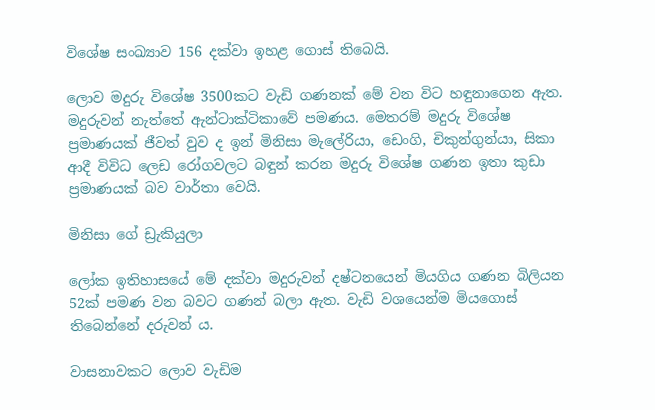විශේෂ සංඛ්‍යාව 156 දක්වා ඉහළ ගොස් තිබෙයි.

ලොව මදුරු විශේෂ 3500කට වැඩි ගණනක් මේ වන විට හඳුනාගෙන ඇත. මදුරුවන් නැත්තේ ඇන්ටාක්ටිකාවේ පමණය. මෙතරම් මදුරු විශේෂ ප්‍රමාණයක් ජීවත් වුව ද ඉන් මිනිසා මැලේරියා, ඩෙංගි, චිකුන්ගුන්යා, සිකා ආදී විවිධ ලෙඩ රෝගවලට බඳුන් කරන මදුරු විශේෂ ගණන ඉතා කුඩා ප්‍රමාණයක් බව වාර්තා වෙයි.

මිනිසා ගේ ඩ්‍රැකියුලා

ලෝක ඉතිහාසයේ මේ දක්වා මදුරුවන් දෂ්ටනයෙන් මියගිය ගණන බිලියන 52ක් පමණ වන බවට ගණන් බලා ඇත. වැඩි වශයෙන්ම මියගොස් තිබෙන්නේ දරුවන් ය.

වාසනාවකට ලොව වැඩිම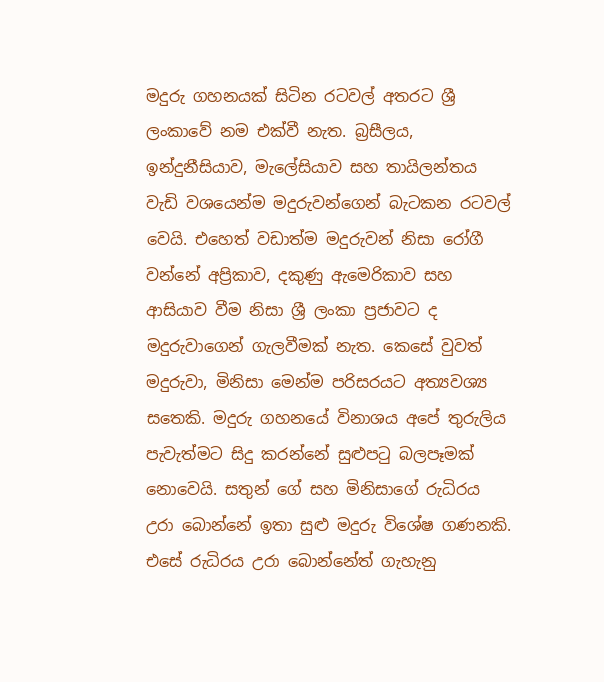මදුරු ගහනයක් සිටින රටවල් අතරට ශ්‍රී ලංකාවේ නම එක්වී නැත. බ්‍රසීලය, ඉන්දුනීසියාව, මැලේසියාව සහ තායිලන්තය වැඩි වශයෙන්ම මදුරුවන්ගෙන් බැටකන රටවල් වෙයි. එහෙත් වඩාත්ම මදුරුවන් නිසා රෝගී වන්නේ අප්‍රිකාව, දකුණු ඇමෙරිකාව සහ ආසියාව වීම නිසා ශ්‍රී ලංකා ප්‍රජාවට ද මදුරුවාගෙන් ගැලවීමක් නැත. කෙසේ වුවත් මදුරුවා, මිනිසා මෙන්ම පරිසරයට අත්‍යවශ්‍ය සතෙකි. මදුරු ගහනයේ විනාශය අපේ තුරුලිය පැවැත්මට සිදු කරන්නේ සුළුපටු බලපෑමක් නොවෙයි. සතුන් ගේ සහ මිනිසාගේ රුධිරය උරා බොන්නේ ඉතා සුළු මදුරු විශේෂ ගණනකි. එසේ රුධිරය උරා බොන්නේත් ගැහැනු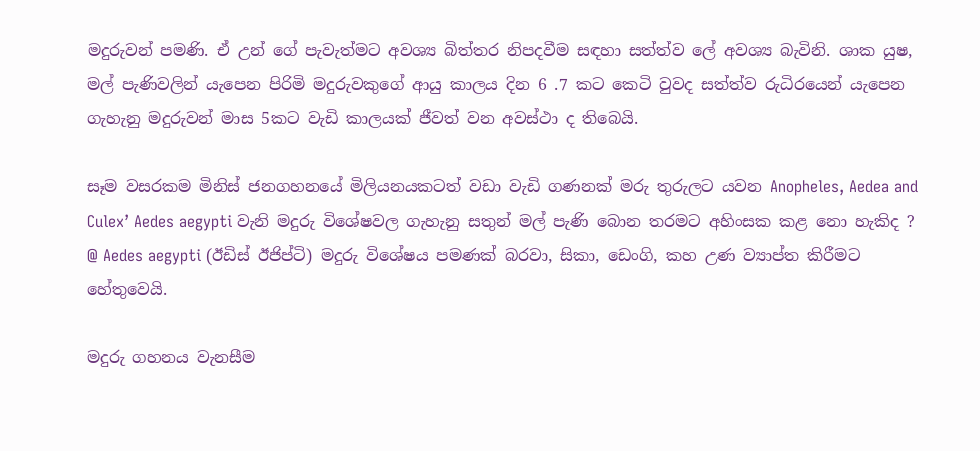මදුරුවන් පමණි. ඒ උන් ගේ පැවැත්මට අවශ්‍ය බිත්තර නිපදවීම සඳහා සත්ත්ව ලේ අවශ්‍ය බැවිනි. ශාක යුෂ, මල් පැණිවලින් යැපෙන පිරිමි මදුරුවකුගේ ආයු කාලය දින 6 .7 කට කෙටි වුවද සත්ත්ව රුධිරයෙන් යැපෙන ගැහැනු මදුරුවන් මාස 5කට වැඩි කාලයක් ජීවත් වන අවස්ථා ද තිබෙයි.

සෑම වසරකම මිනිස් ජනගහනයේ මිලියනයකටත් වඩා වැඩි ගණනක් මරු තුරුලට යවන Anopheles, Aedea and Culex’ Aedes aegypti වැනි මදුරු විශේෂවල ගැහැනු සතුන් මල් පැණි බොන තරමට අහිංසක කළ නො හැකිද ? @ Aedes aegypti (ඊඩිස් ඊජිප්ටි) මදුරු විශේෂය පමණක් බරවා, සිකා, ඩෙංගි, කහ උණ ව්‍යාප්ත කිරීමට හේතුවෙයි.

මදුරු ගහනය වැනසීම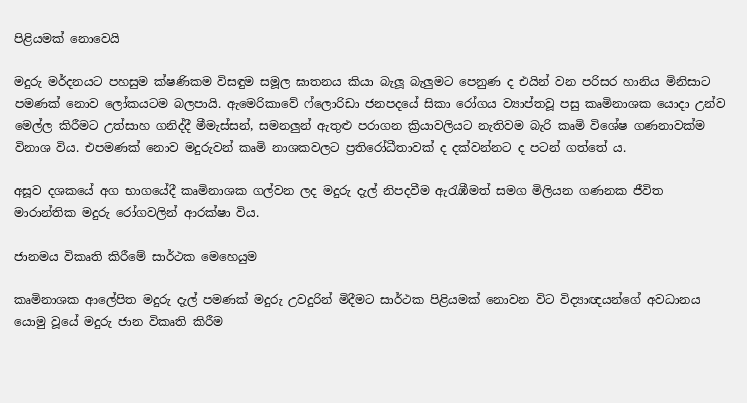පිළියමක් නොවෙයි

මදුරු මර්දනයට පහසුම ක්ෂණිකම විසඳුම සමූල ඝාතනය කියා බැලූ බැලුමට පෙනුණ ද එයින් වන පරිසර හානිය මිනිසාට පමණක් නොව ලෝකයටම බලපායි. ඇමෙරිකාවේ ෆ්ලොරිඩා ජනපදයේ සිකා රෝගය ව්‍යාප්තවූ පසු කෘමිනාශක යොදා උන්ව මෙල්ල කිරීමට උත්සාහ ගනිද්දී මීමැස්සන්, සමනලුන් ඇතුළු පරාගන ක්‍රියාවලියට නැතිවම බැරි කෘමි විශේෂ ගණනාවක්ම විනාශ විය. එපමණක් නොව මදුරුවන් කෘමි නාශකවලට ප්‍රතිරෝධීතාවක් ද දක්වන්නට ද පටන් ගත්තේ ය.

අසූව දශකයේ අග භාගයේදී කෘමිනාශක ගල්වන ලද මදුරු දැල් නිපදවීම ඇරැඹීමත් සමග මිලියන ගණනක ජීවිත මාරාන්තික මදුරු රෝගවලින් ආරක්ෂා විය.

ජානමය විකෘති කිරීමේ සාර්ථක මෙහෙයුම

කෘමිනාශක ආලේපිත මදුරු දැල් පමණක් මදුරු උවදුරින් මිදීමට සාර්ථක පිළියමක් නොවන විට විද්‍යාඥයන්ගේ අවධානය යොමු වූයේ මදුරු ජාන විකෘති කිරීම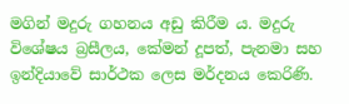මගින් මදුරු ගහනය අඩු කිරීම ය. මදුරු විශේෂය බ්‍රසීලය, කේමන් දූපත්, පැනමා සහ ඉන්දියාවේ සාර්ථක ලෙස මර්දනය කෙරිණි.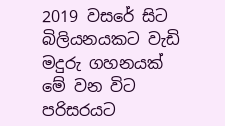2019 වසරේ සිට බිලියනයකට වැඩි මදුරු ගහනයක් මේ වන විට පරිසරයට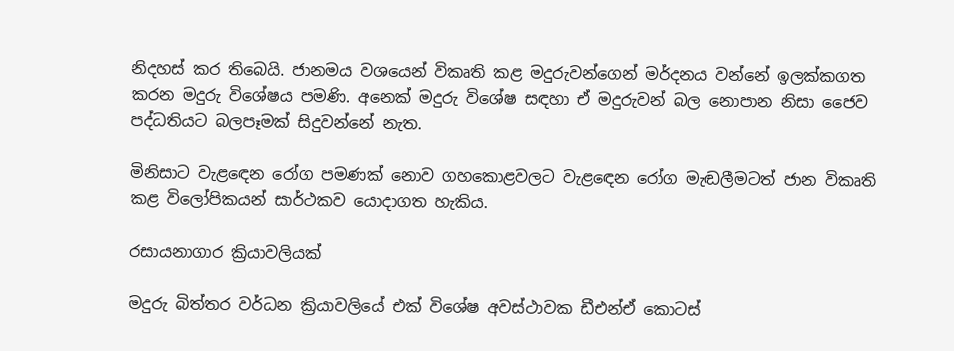නිදහස් කර තිබෙයි. ජානමය වශයෙන් විකෘති කළ මදුරුවන්ගෙන් මර්දනය වන්නේ ඉලක්කගත කරන මදුරු විශේෂය පමණි. අනෙක් මදුරු විශේෂ සඳහා ඒ මදුරුවන් බල නොපාන නිසා ජෛව පද්ධතියට බලපෑමක් සිදුවන්නේ නැත.

මිනිසාට වැළඳෙන රෝග පමණක් නොව ගහකොළවලට වැළඳෙන රෝග මැඬලීමටත් ජාන විකෘති කළ විලෝපිකයන් සාර්ථකව යොදාගත හැකිය.

රසායනාගාර ක්‍රියාවලියක්

මදුරු බිත්තර වර්ධන ක්‍රියාවලියේ එක් විශේෂ අවස්ථාවක ඩීඑන්ඒ කොටස්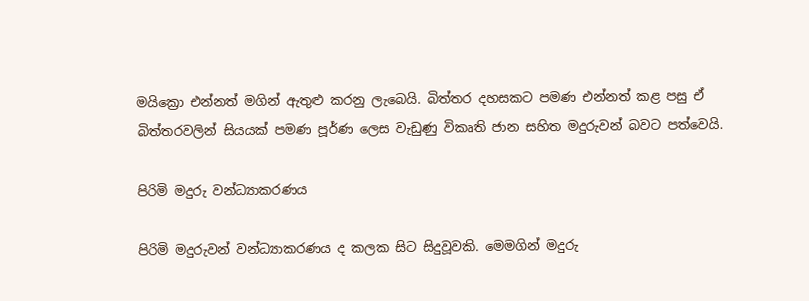මයික්‍රො එන්නත් මගින් ඇතුළු කරනු ලැබෙයි. බිත්තර දහසකට පමණ එන්නත් කළ පසු ඒ බිත්තරවලින් සියයක් පමණ පූර්ණ ලෙස වැඩුණු විකෘති ජාන සහිත මදුරුවන් බවට පත්වෙයි.

පිරිමි මදුරු වන්ධ්‍යාකරණය

පිරිමි මදුරුවන් වන්ධ්‍යාකරණය ද කලක සිට සිදුවූවකි. මෙමගින් මදුරු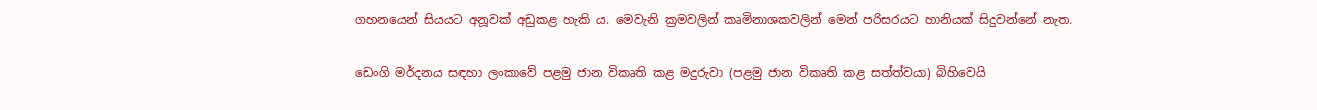ගහනයෙන් සියයට අනූවක් අඩුකළ හැකි ය. මෙවැනි ක්‍රමවලින් කෘමිනාශකවලින් මෙන් පරිසරයට හානියක් සිදුවන්නේ නැත.

ඩෙංගි මර්දනය සඳහා ලංකාවේ පළමු ජාන විකෘති කළ මදුරුවා (පළමු ජාන විකෘති කළ සත්ත්වයා) බිහිවෙයි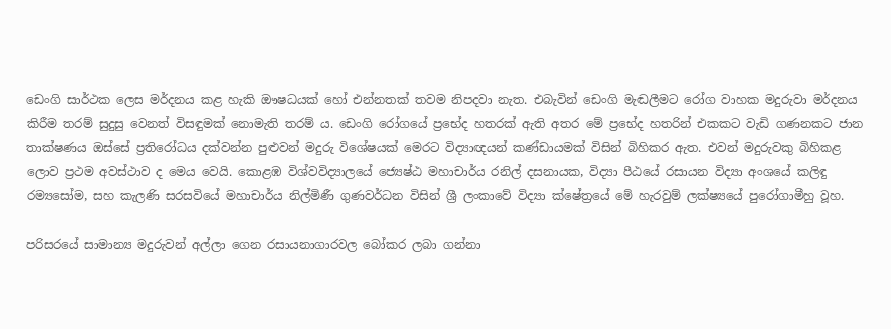ඩෙංගි සාර්ථක ලෙස මර්දනය කළ හැකි ඖෂධයක් හෝ එන්නතක් තවම නිපදවා නැත. එබැවින් ඩෙංගි මැඬලීමට රෝග වාහක මදුරුවා මර්දනය කිරීම තරම් සුදුසු වෙනත් විසඳුමක් නොමැති තරම් ය. ඩෙංගි රෝගයේ ප්‍රභේද හතරක් ඇති අතර මේ ප්‍රභේද හතරින් එකකට වැඩි ගණනකට ජාන තාක්ෂණය ඔස්සේ ප්‍රතිරෝධය දක්වන්න පුළුවන් මදුරු විශේෂයක් මෙරට විද්‍යාඥයන් කණ්ඩායමක් විසින් බිහිකර ඇත. එවන් මදුරුවකු බිහිකළ ලොව ප්‍රථම අවස්ථාව ද මෙය වෙයි. කොළඹ විශ්වවිද්‍යාලයේ ජ්‍යෙෂ්ඨ මහාචාර්ය රනිල් දසනායක, විද්‍යා පීඨයේ රසායන විද්‍යා අංශයේ කලිඳු රම්‍යසෝම, සහ කැලණි සරසවියේ මහාචාර්ය නිල්මිණී ගුණවර්ධන විසින් ශ්‍රී ලංකාවේ විද්‍යා ක්ෂේත්‍රයේ මේ හැරවුම් ලක්ෂ්‍යයේ පුරෝගාමීහු වූහ.

පරිසරයේ සාමාන්‍ය මදුරුවන් අල්ලා ගෙන රසායනාගාරවල බෝකර ලබා ගන්නා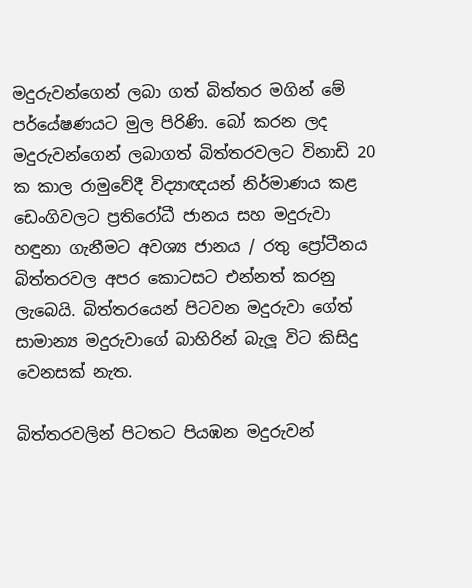මදුරුවන්ගෙන් ලබා ගත් බිත්තර මගින් මේ පර්යේෂණයට මුල පිරිණි. බෝ කරන ලද මදුරුවන්ගෙන් ලබාගත් බිත්තරවලට විනාඩි 20 ක කාල රාමුවේදී විද්‍යාඥයන් නිර්මාණය කළ ඩෙංගිවලට ප්‍රතිරෝධී ජානය සහ මදුරුවා හඳුනා ගැනීමට අවශ්‍ය ජානය / රතු ප්‍රෝටීනය බිත්තරවල අපර කොටසට එන්නත් කරනු ලැබෙයි. බිත්තරයෙන් පිටවන මදුරුවා ගේත් සාමාන්‍ය මදුරුවාගේ බාහිරින් බැලූ විට කිසිදු වෙනසක් නැත.

බිත්තරවලින් පිටතට පියඹන මදුරුවන්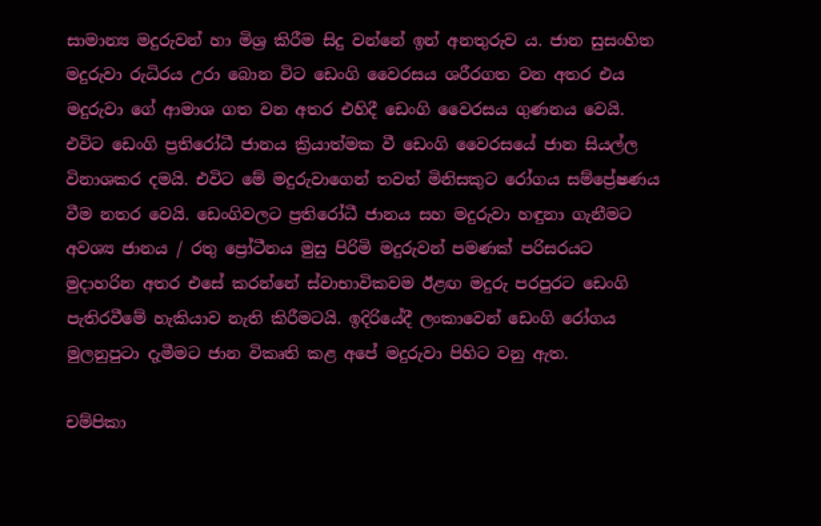සාමාන්‍ය මදුරුවන් හා මිශ්‍ර කිරීම සිදු වන්නේ ඉන් අනතුරුව ය. ජාන සුසංහිත මදුරුවා රුධිරය උරා බොන විට ඩෙංගි වෛරසය ශරීරගත වන අතර එය මදුරුවා ගේ ආමාශ ගත වන අතර එහිදී ඩෙංගි වෛරසය ගුණනය වෙයි. එවිට ඩෙංගි ප්‍රතිරෝධී ජානය ක්‍රියාත්මක වී ඩෙංගි වෛරසයේ ජාන සියල්ල විනාශකර දමයි. එවිට මේ මදුරුවාගෙන් තවත් මිනිසකුට රෝගය සම්ප්‍රේෂණය වීම නතර වෙයි. ඩෙංගිවලට ප්‍රතිරෝධී ජානය සහ මදුරුවා හඳුනා ගැනීමට අවශ්‍ය ජානය / රතු ප්‍රෝටීනය මුසු පිරිමි මදුරුවන් පමණක් පරිසරයට මුදාහරින අතර එසේ කරන්නේ ස්වාභාවිකවම ඊළඟ මදුරු පරපුරට ඩෙංගි පැතිරවීමේ හැකියාව නැති කිරීමටයි. ඉදිරියේදී ලංකාවෙන් ඩෙංගි රෝගය මුලනුපුටා දැමීමට ජාන විකෘති කළ අපේ මදුරුවා පිහිට වනු ඇත.

චම්පිකා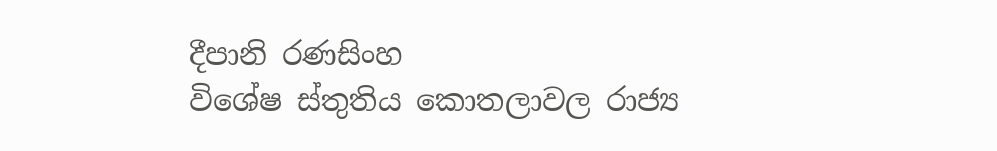දීපානි රණසිංහ
විශේෂ ස්තුතිය කොතලාවල රාජ්‍ය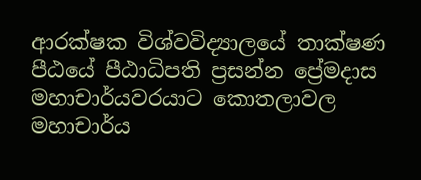ආරක්ෂක විශ්වවිද්‍යාලයේ තාක්ෂණ පීඨයේ පීඨාධිපති ප්‍රසන්න ප්‍රේමදාස මහාචාර්යවරයාට කොතලාවල මහාචාර්ය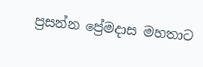ප්‍රසන්න ප්‍රේමදාස මහතාට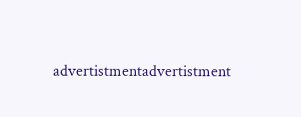advertistmentadvertistment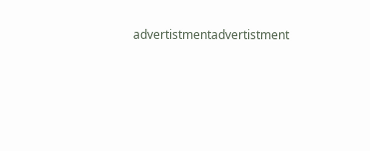advertistmentadvertistment